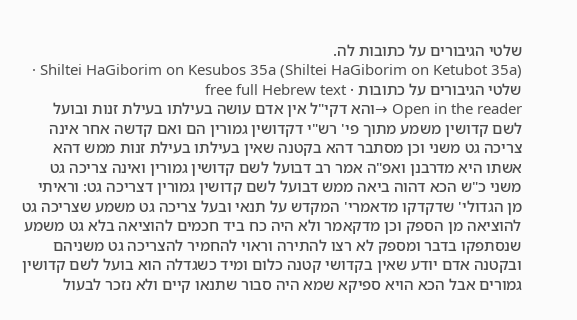שלטי הגיבורים על כתובות לה.
Shiltei HaGiborim on Kesubos 35a (Shiltei HaGiborim on Ketubot 35a) · שלטי הגיבורים על כתובות · free full Hebrew text
Open in the reader →והא דקי"ל אין אדם עושה בעילתו בעילת זנות ובועל לשם קדושין משמע מתוך פי' רש"י דקדושין גמורין הם ואם קדשה אחר אינה צריכה גט משני וכן מסתבר דהא בקטנה שאין בעילתו בעילת זנות ממש דהא אשתו היא מדרבנן ואפ"ה אמר רב דבועל לשם קדושין גמורין ואינה צריכה גט משני כ"ש הכא דהוה ביאה ממש דבועל לשם קדושין גמורין דצריכה גט: וראיתי מן הגדולי' שדקדקו מדאמרי' המקדש על תנאי ובעל צריכה גט משמע שצריכה גט להוציאה מן הספק וכן מדקאמר ולא היה כח ביד חכמים להוציאה בלא גט משמע שנסתפקו בדבר ומספק לא רצו להתירה וראוי להחמיר להצריכה גט משניהם ובקטנה אדם יודע שאין בקדושי קטנה כלום ומיד כשגדלה הוא בועל לשם קדושין גמורים אבל הכא הויא ספיקא שמא היה סבור שתנאו קיים ולא נזכר לבעול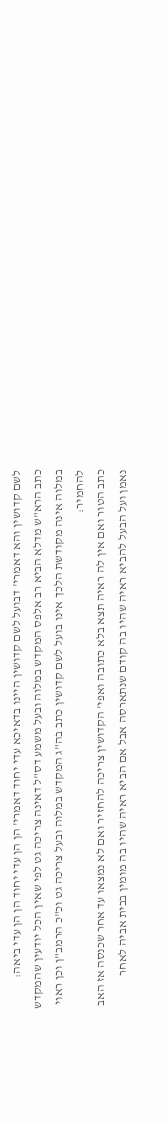לשם קדושין והא דאמרי' דבועל לשם קדושין היינו בדאיכא עדי יחוד דאמרי' הן הן עדי יחוד הן הן עדי ביאה:
כתב הרא"ש מדלא הביא רב אלפס המקדש במלוה ובעל משמע דס"ל דאינה צריכה גט לפי שאין הכל יודעין שהמקדש במלוה אינה מקודשת הלכך אינו בועל לשם קדושין כתב בה"ג המקדש במלוה ובעל צריכה גט וכ"כ הרמב"ן וכן ראוי להחמיר:
כתב הטור ואם אין לה ראיה תצא בלא כתובה ואפי' הקדושין צריכה להחזיר ואם לא נמצאו עד אחר שכנסה אז האב נאמן ועל הבעל להביא ראיה שהיו בה קודם שנתארסה אבל אם הביא ראיה שהיו בה מומין בבית אביה לאחר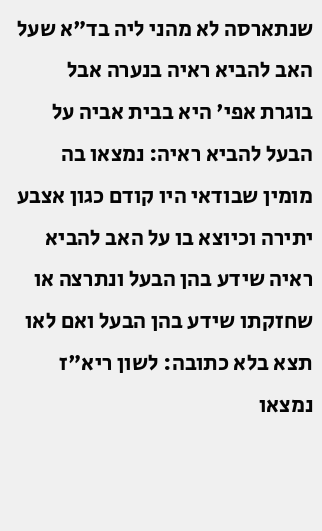שנתארסה לא מהני ליה בד"א שעל האב להביא ראיה בנערה אבל בוגרת אפי' היא בבית אביה על הבעל להביא ראיה: נמצאו בה מומין שבודאי היו קודם כגון אצבע יתירה וכיוצא בו על האב להביא ראיה שידע בהן הבעל ונתרצה או שחזקתו שידע בהן הבעל ואם לאו תצא בלא כתובה: לשון ריא"ז נמצאו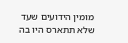מומין הידועים שעד שלא תתארס היו בה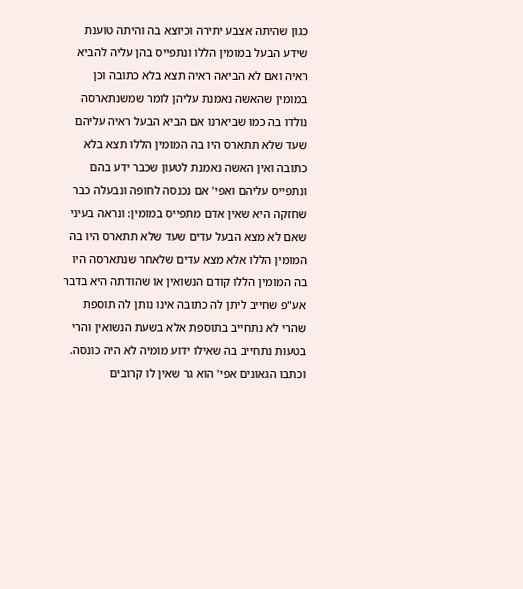כגון שהיתה אצבע יתירה וכיוצא בה והיתה טוענת שידע הבעל במומין הללו ונתפייס בהן עליה להביא ראיה ואם לא הביאה ראיה תצא בלא כתובה וכן במומין שהאשה נאמנת עליהן לומר שמשנתארסה נולדו בה כמו שביארנו אם הביא הבעל ראיה עליהם שעד שלא תתארס היו בה המומין הללו תצא בלא כתובה ואין האשה נאמנת לטעון שכבר ידע בהם ונתפייס עליהם ואפי' אם נכנסה לחופה ונבעלה כבר שחזקה היא שאין אדם מתפייס במומין: ונראה בעיני שאם לא מצא הבעל עדים שעד שלא תתארס היו בה המומין הללו אלא מצא עדים שלאחר שנתארסה היו בה המומין הללו קודם הנשואין או שהודתה היא בדבר אע"פ שחייב ליתן לה כתובה אינו נותן לה תוספת שהרי לא נתחייב בתוספת אלא בשעת הנשואין והרי בטעות נתחייב בה שאילו ידוע מומיה לא היה כונסה.
וכתבו הגאונים אפי' הוא גר שאין לו קרובים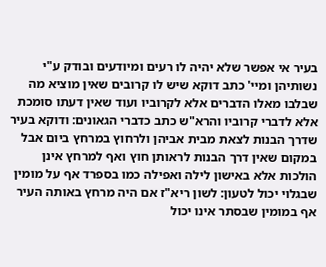בעיר אי אפשר שלא יהיה לו רעים ומיודעים ובודק ע"י נשותיהן ומיי' כתב דוקא שיש לו קרובים שאין מוציא מה שבלבו מאלו הדברים אלא לקרוביו ועוד שאין דעתו סומכת אלא לדברי קרוביו והרא"ש כתב כדברי הגאונים: ודוקא בעיר שדרך הבנות לצאת מבית אביהן ולרחוץ במרחץ ביום אבל במקום שאין דרך הבנות לראותן חוץ ואף למרחץ אינן הולכות אלא באישון לילה ואפילה כמו בספרד אף על מומין שבגלוי יכול לטעון: לשון ריא"ז אם היה מרחץ באותה העיר אף במומין שבסתר אינו יכול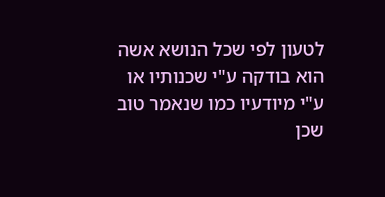לטעון לפי שכל הנושא אשה הוא בודקה ע"י שכנותיו או ע"י מיודעיו כמו שנאמר טוב שכן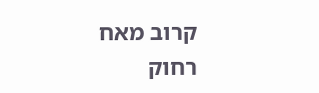קרוב מאח רחוק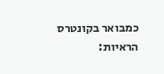כמבואר בקונטרס הראיות: